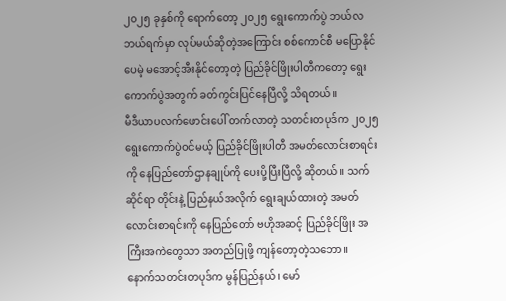၂၀၂၅ ခုနှစ်ကို ရောက်တော့ ၂၀၂၅ ရွေးကောက်ပွဲ ဘယ်လ ဘယ်ရက်မှာ လုပ်မယ်ဆိုတဲ့အကြောင်း စစ်ကောင်စီ မပြောနိုင်ပေမဲ့ မအောင့်အီးနိုင်တော့တဲ့ ပြည်ခိုင်ဖြိုးပါတီကတော့ ရွေးကောက်ပွဲအတွက် ခတ်ကွင်းပြင်နေပြီလို့ သိရတယ်။
မီဒီယာပလက်ဖောင်းပေါ် တက်လာတဲ့ သတင်းတပုဒ်က ၂၀၂၅ ရွေးကောက်ပွဲဝင်မယ့် ပြည်ခိုင်ဖြိုးပါတီ အမတ်လောင်းစာရင်းကို နေပြည်တော်ဌာနချုပ်ကို ပေးပို့ပြီးပြီလို့ ဆိုတယ်။ သက်ဆိုင်ရာ တိုင်းနဲ့ ပြည်နယ်အလိုက် ရွေးချယ်ထားတဲ့ အမတ်လောင်းစာရင်းကို နေပြည်တော် ဗဟိုအဆင့် ပြည်ခိုင်ဖြိုး အကြီးအကဲတွေသာ အတည်ပြုဖို့ ကျန်တော့တဲ့သဘော။
နောက်သတင်းတပုဒ်က မွန်ပြည်နယ်၊ မော်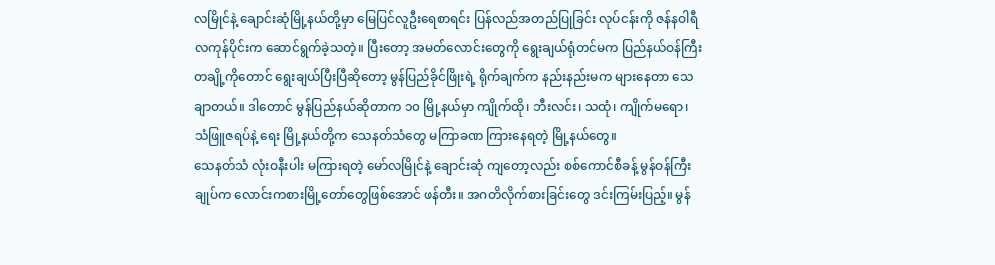လမြိုင်နဲ့ ချောင်းဆုံမြို့နယ်တို့မှာ မြေပြင်လူဦးရေစာရင်း ပြန်လည်အတည်ပြုခြင်း လုပ်ငန်းကို ဇန်နဝါရီလကုန်ပိုင်းက ဆောင်ရွက်ခဲ့သတဲ့။ ပြီးတော့ အမတ်လောင်းတွေကို ရွေးချယ်ရုံတင်မက ပြည်နယ်ဝန်ကြီးတချို့ကိုတောင် ရွေးချယ်ပြီးပြီဆိုတော့ မွန်ပြည်ခိုင်ဖြိုးရဲ့ ရိုက်ချက်က နည်းနည်းမက များနေတာ သေချာတယ်။ ဒါတောင် မွန်ပြည်နယ်ဆိုတာက ၁၀ မြို့နယ်မှာ ကျိုက်ထို၊ ဘီးလင်း၊ သထုံ၊ ကျိုက်မရော၊ သံဖြူဇရပ်နဲ့ ရေး မြို့နယ်တို့က သေနတ်သံတွေ မကြာခဏ ကြားနေရတဲ့ မြို့နယ်တွေ။
သေနတ်သံ လုံးဝနီးပါး မကြားရတဲ့ မော်လမြိုင်နဲ့ ချောင်းဆုံ ကျတော့လည်း စစ်ကောင်စီခန့် မွန်ဝန်ကြီးချုပ်က လောင်းကစားမြို့တော်တွေဖြစ်အောင် ဖန်တီး။ အဂတိလိုက်စားခြင်းတွေ ဒင်းကြမ်းပြည့်။ မွန်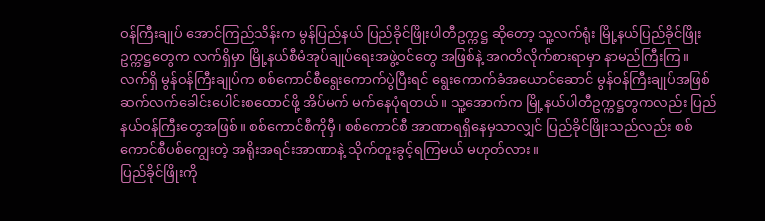ဝန်ကြီးချုပ် အောင်ကြည်သိန်းက မွန်ပြည်နယ် ပြည်ခိုင်ဖြိုးပါတီဥက္ကဋ္ဌ ဆိုတော့ သူ့လက်ရုံး မြို့နယ်ပြည်ခိုင်ဖြိုးဥက္ကဋ္ဌတွေက လက်ရှိမှာ မြို့နယ်စီမံအုပ်ချုပ်ရေးအဖွဲ့ဝင်တွေ အဖြစ်နဲ့ အဂတိလိုက်စားရာမှာ နာမည်ကြီးကြ။
လက်ရှိ မွန်ဝန်ကြီးချုပ်က စစ်ကောင်စီရွေးကောက်ပွဲပြီးရင် ရွေးကောက်ခံအယောင်ဆောင် မွန်ဝန်ကြီးချုပ်အဖြစ် ဆက်လက်ခေါင်းပေါင်းစထောင်ဖို့ အိပ်မက် မက်နေပုံရတယ်။ သူ့အောက်က မြို့နယ်ပါတီဥက္ကဋ္ဌတွကလည်း ပြည်နယ်ဝန်ကြီးတွေအဖြစ်။ စစ်ကောင်စီကိုမှီ၊ စစ်ကောင်စီ အာဏာရရှိနေမှသာလျှင် ပြည်ခိုင်ဖြိုးသည်လည်း စစ်ကောင်စီပစ်ကျွေးတဲ့ အရိုးအရင်းအာဏာနဲ့ သိုက်တူးခွင့်ရကြမယ် မဟုတ်လား။
ပြည်ခိုင်ဖြိုးကို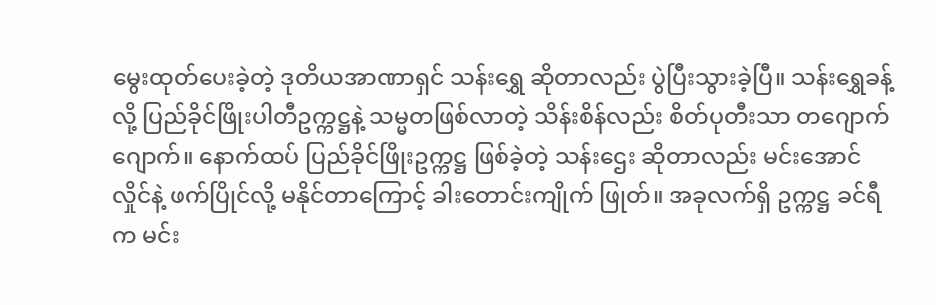မွေးထုတ်ပေးခဲ့တဲ့ ဒုတိယအာဏာရှင် သန်းရွှေ ဆိုတာလည်း ပွဲပြီးသွားခဲ့ပြီ။ သန်းရွှေခန့်လို့ ပြည်ခိုင်ဖြိုးပါတီဥက္ကဋ္ဌနဲ့ သမ္မတဖြစ်လာတဲ့ သိန်းစိန်လည်း စိတ်ပုတီးသာ တဂျောက်ဂျောက်။ နောက်ထပ် ပြည်ခိုင်ဖြိုးဥက္ကဋ္ဌ ဖြစ်ခဲ့တဲ့ သန်းဌေး ဆိုတာလည်း မင်းအောင်လှိုင်နဲ့ ဖက်ပြိုင်လို့ မနိုင်တာကြောင့် ခါးတောင်းကျိုက် ဖြုတ်။ အခုလက်ရှိ ဥက္ကဋ္ဌ ခင်ရီက မင်း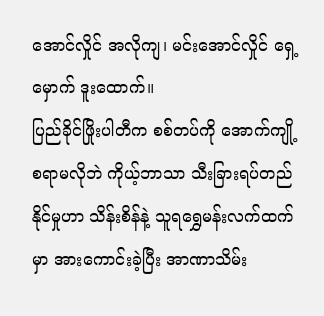အောင်လှိုင် အလိုကျ၊ မင်းအောင်လှိုင် ရှေ့မှောက် ဒူးထောက်။
ပြည်ခိုင်ဖြိုးပါတီက စစ်တပ်ကို အောက်ကျို့စရာမလိုဘဲ ကိုယ့်ဘာသာ သီးခြားရပ်တည်နိုင်မှုဟာ သိန်းစိန်နဲ့ သူရရွှေမန်းလက်ထက်မှာ အားကောင်းခဲ့ပြီး အာဏာသိမ်း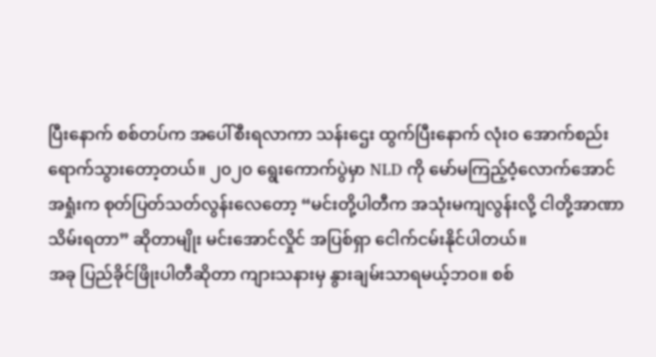ပြီးနောက် စစ်တပ်က အပေါ်စီးရလာကာ သန်းဌေး ထွက်ပြီးနောက် လုံးဝ အောက်စည်းရောက်သွားတော့တယ်။ ၂၀၂၀ ရွေးကောက်ပွဲမှာ NLD ကို မော်မကြည့်ဝံ့လောက်အောင် အရှုံးက စုတ်ပြတ်သတ်လွန်းလေတော့ “မင်းတို့ပါတီက အသုံးမကျလွန်းလို့ ငါတို့အာဏာသိမ်းရတာ” ဆိုတာမျိုး မင်းအောင်လှိုင် အပြစ်ရှာ ငေါက်ငမ်းနိုင်ပါတယ်။
အခု ပြည်ခိုင်ဖြိုးပါတီဆိုတာ ကျားသနားမှ နွားချမ်းသာရမယ့်ဘဝ။ စစ်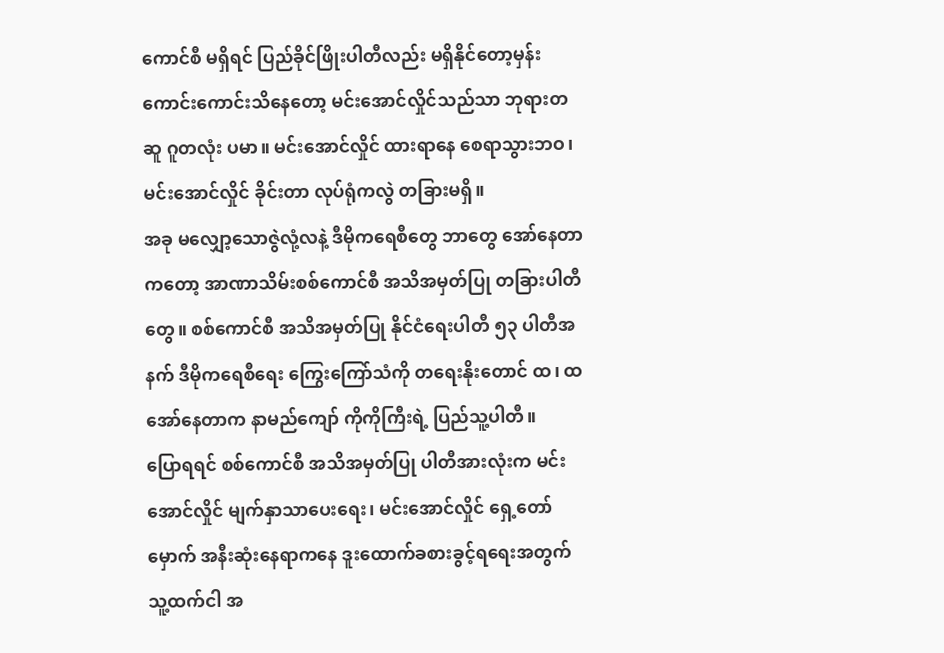ကောင်စီ မရှိရင် ပြည်ခိုင်ဖြိုးပါတီလည်း မရှိနိုင်တော့မှန်း ကောင်းကောင်းသိနေတော့ မင်းအောင်လှိုင်သည်သာ ဘုရားတဆူ ဂူတလုံး ပမာ။ မင်းအောင်လှိုင် ထားရာနေ စေရာသွားဘဝ၊ မင်းအောင်လှိုင် ခိုင်းတာ လုပ်ရုံကလွဲ တခြားမရှိ။
အခု မလျှော့သောဇွဲလုံ့လနဲ့ ဒီမိုကရေစီတွေ ဘာတွေ အော်နေတာကတော့ အာဏာသိမ်းစစ်ကောင်စီ အသိအမှတ်ပြု တခြားပါတီတွေ။ စစ်ကောင်စီ အသိအမှတ်ပြု နိုင်ငံရေးပါတီ ၅၃ ပါတီအနက် ဒီမိုကရေစီရေး ကြွေးကြော်သံကို တရေးနိုးတောင် ထ၊ ထ အော်နေတာက နာမည်ကျော် ကိုကိုကြီးရဲ့ ပြည်သူ့ပါတီ။
ပြောရရင် စစ်ကောင်စီ အသိအမှတ်ပြု ပါတီအားလုံးက မင်းအောင်လှိုင် မျက်နှာသာပေးရေး၊ မင်းအောင်လှိုင် ရှေ့တော်မှောက် အနီးဆုံးနေရာကနေ ဒူးထောက်ခစားခွင့်ရရေးအတွက် သူ့ထက်ငါ အ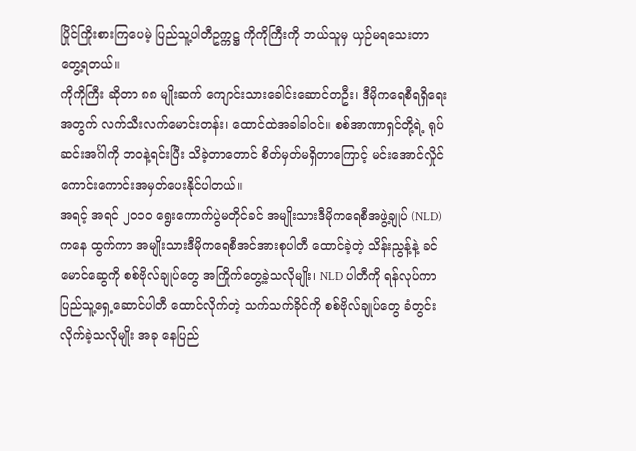ပြိုင်ကြိုးစားကြပေမဲ့ ပြည်သူ့ပါတီဥက္ကဋ္ဌ ကိုကိုကြီးကို ဘယ်သူမှ ယှဉ်မရသေးတာ တွေ့ရတယ်။
ကိုကိုကြီး ဆိုတာ ၈၈ မျိုးဆက် ကျောင်းသားခေါင်းဆောင်တဦး၊ ဒီမိုကရေစီရရှိရေးအတွက် လက်သီးလက်မောင်းတန်း၊ ထောင်ထဲအခါခါဝင်။ စစ်အာဏာရှင်တို့ရဲ့ ရုပ်ဆင်းအင်္ဂါကို ဘဝနဲ့ရင်းပြီး သိခဲ့တာတောင် စိတ်မှတ်မရှိတာကြောင့် မင်းအောင်လှိုင် ကောင်းကောင်းအမှတ်ပေးနိုင်ပါတယ်။
အရင့် အရင် ၂၀၁၀ ရွေးကောက်ပွဲမတိုင်ခင် အမျိုးသားဒီမိုကရေစီအဖွဲ့ချုပ် (NLD) ကနေ ထွက်ကာ အမျိုးသားဒီမိုကရေစီအင်အားစုပါတီ ထောင်ခဲ့တဲ့ သိန်းညွန့်နဲ့ ခင်မောင်ဆွေကို စစ်ဗိုလ်ချုပ်တွေ အကြိုက်တွေ့ခဲ့သလိုမျိုး၊ NLD ပါတီကို ရန်လုပ်ကာ ပြည်သူ့ရှေ့ဆောင်ပါတီ ထောင်လိုက်တဲ့ သက်သက်ခိုင်ကို စစ်ဗိုလ်ချုပ်တွေ ခံတွင်းလိုက်ခဲ့သလိုမျိုး အခု နေပြည်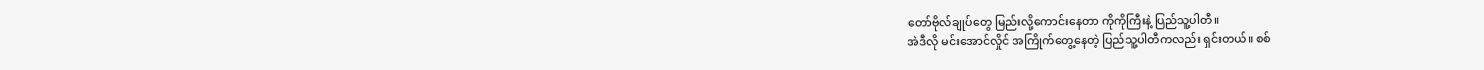တော်ဗိုလ်ချုပ်တွေ မြည်းလို့ကောင်းနေတာ ကိုကိုကြီးနဲ့ ပြည်သူ့ပါတီ။
အဲဒီလို မင်းအောင်လှိုင် အကြိုက်တွေ့နေတဲ့ ပြည်သူ့ပါတီကလည်း ရှင်းတယ်။ စစ်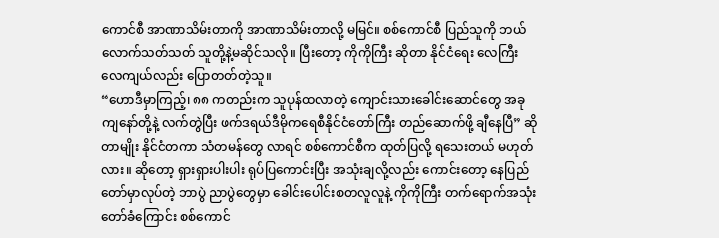ကောင်စီ အာဏာသိမ်းတာကို အာဏာသိမ်းတာလို့ မမြင်။ စစ်ကောင်စီ ပြည်သူကို ဘယ်လောက်သတ်သတ် သူတို့နဲ့မဆိုင်သလို။ ပြီးတော့ ကိုကိုကြီး ဆိုတာ နိုင်ငံရေး လေကြီးလေကျယ်လည်း ပြောတတ်တဲ့သူ။
“ဟောဒီမှာကြည့်၊ ၈၈ ကတည်းက သူပုန်ထလာတဲ့ ကျောင်းသားခေါင်းဆောင်တွေ အခု ကျနော်တို့နဲ့ လက်တွဲပြီး ဖက်ဒရယ်ဒီမိုကရေစီနိုင်ငံတော်ကြီး တည်ဆောက်ဖို့ ချီနေပြီ” ဆိုတာမျိုး နိုင်ငံတကာ သံတမန်တွေ လာရင် စစ်ကောင်စီက ထုတ်ပြလို့ ရသေးတယ် မဟုတ်လား။ ဆိုတော့ ရှားရှားပါးပါး ရုပ်ပြကောင်းပြီး အသုံးချလို့လည်း ကောင်းတော့ နေပြည်တော်မှာလုပ်တဲ့ ဘာပွဲ ညာပွဲတွေမှာ ခေါင်းပေါင်းစတလူလူနဲ့ ကိုကိုကြီး တက်ရောက်အသုံးတော်ခံကြောင်း စစ်ကောင်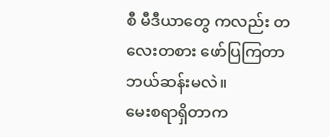စီ မီဒီယာတွေ ကလည်း တလေးတစား ဖော်ပြကြတာ ဘယ်ဆန်းမလဲ။
မေးစရာရှိတာက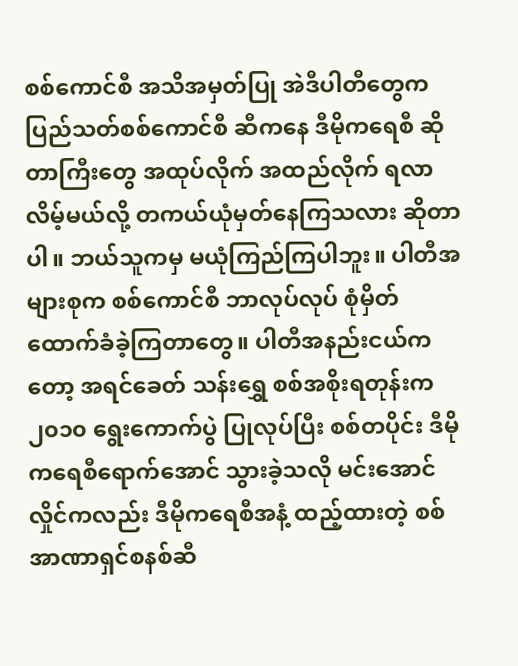စစ်ကောင်စီ အသိအမှတ်ပြု အဲဒီပါတီတွေက ပြည်သတ်စစ်ကောင်စီ ဆီကနေ ဒီမိုကရေစီ ဆိုတာကြီးတွေ အထုပ်လိုက် အထည်လိုက် ရလာလိမ့်မယ်လို့ တကယ်ယုံမှတ်နေကြသလား ဆိုတာပါ။ ဘယ်သူကမှ မယုံကြည်ကြပါဘူး။ ပါတီအများစုက စစ်ကောင်စီ ဘာလုပ်လုပ် စုံမှိတ် ထောက်ခံခဲ့ကြတာတွေ။ ပါတီအနည်းငယ်ကတော့ အရင်ခေတ် သန်းရွှေ စစ်အစိုးရတုန်းက ၂၀၁၀ ရွေးကောက်ပွဲ ပြုလုပ်ပြီး စစ်တပိုင်း ဒီမိုကရေစီရောက်အောင် သွားခဲ့သလို မင်းအောင်လှိုင်ကလည်း ဒီမိုကရေစီအနံ့ ထည့်ထားတဲ့ စစ်အာဏာရှင်စနစ်ဆီ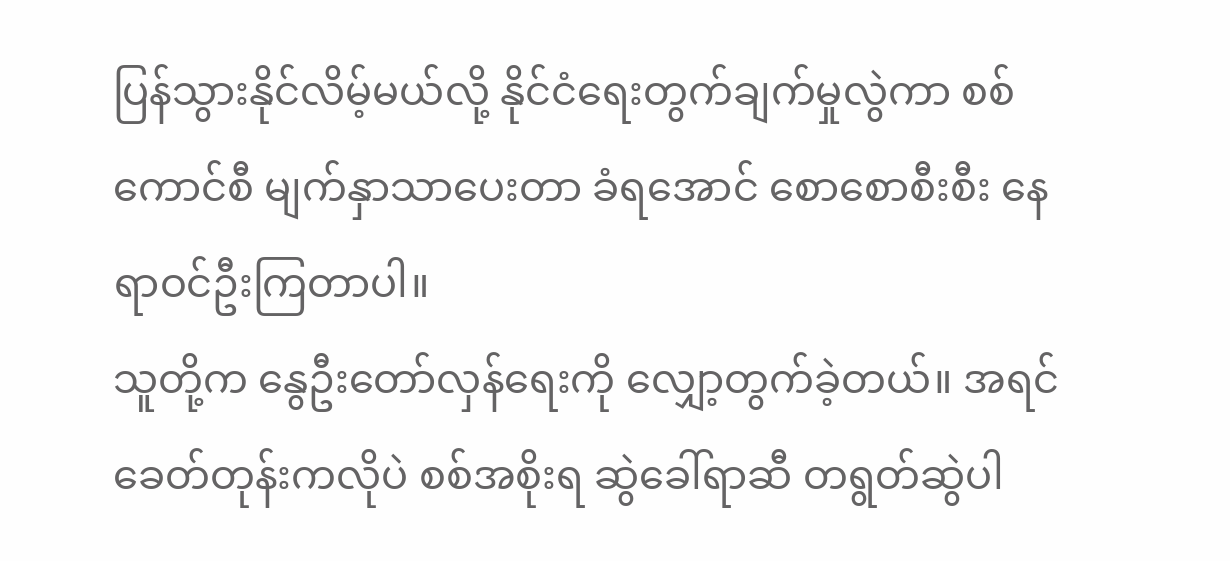ပြန်သွားနိုင်လိမ့်မယ်လို့ နိုင်ငံရေးတွက်ချက်မှုလွဲကာ စစ်ကောင်စီ မျက်နှာသာပေးတာ ခံရအောင် စောစောစီးစီး နေရာဝင်ဦးကြတာပါ။
သူတို့က နွေဦးတော်လှန်ရေးကို လျှော့တွက်ခဲ့တယ်။ အရင်ခေတ်တုန်းကလိုပဲ စစ်အစိုးရ ဆွဲခေါ်ရာဆီ တရွတ်ဆွဲပါ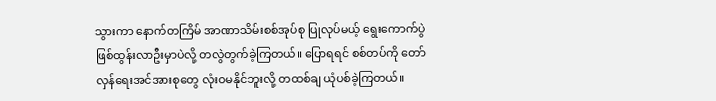သွားကာ နောက်တကြိမ် အာဏာသိမ်းစစ်အုပ်စု ပြုလုပ်မယ့် ရွေးကောက်ပွဲ ဖြစ်ထွန်းလာဦးမှာပဲလို့ တလွဲတွက်ခဲ့ကြတယ်။ ပြောရရင် စစ်တပ်ကို တော်လှန်ရေးအင်အားစုတွေ လုံးဝမနိုင်ဘူးလို့ တထစ်ချ ယုံပစ်ခဲ့ကြတယ်။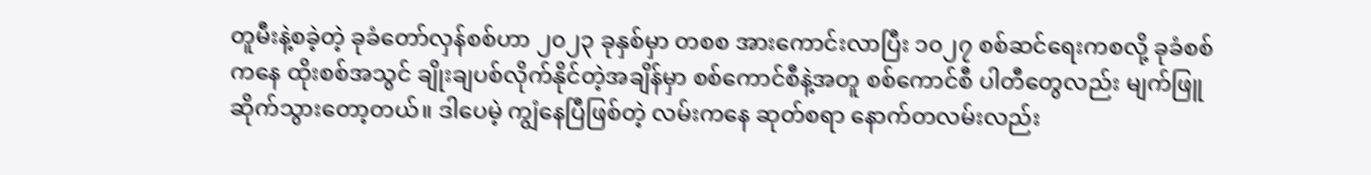တူမီးနဲ့စခဲ့တဲ့ ခုခံတော်လှန်စစ်ဟာ ၂၀၂၃ ခုနှစ်မှာ တစစ အားကောင်းလာပြီး ၁၀၂၇ စစ်ဆင်ရေးကစလို့ ခုခံစစ်ကနေ ထိုးစစ်အသွင် ချိုးချပစ်လိုက်နိုင်တဲ့အချိန်မှာ စစ်ကောင်စီနဲ့အတူ စစ်ကောင်စီ ပါတီတွေလည်း မျက်ဖြူဆိုက်သွားတော့တယ်။ ဒါပေမဲ့ ကျွံနေပြီဖြစ်တဲ့ လမ်းကနေ ဆုတ်စရာ နောက်တလမ်းလည်း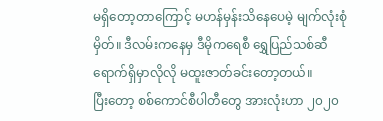မရှိတော့တာကြောင့် မဟန်မှန်းသိနေပေမဲ့ မျက်လုံးစုံမှိတ်။ ဒီလမ်းကနေမှ ဒီမိုကရေစီ ရွှေပြည်သစ်ဆီ ရောက်ရှိမှာလိုလို မထူးဇာတ်ခင်းတော့တယ်။
ပြီးတော့ စစ်ကောင်စီပါတီတွေ အားလုံးဟာ ၂၀၂၀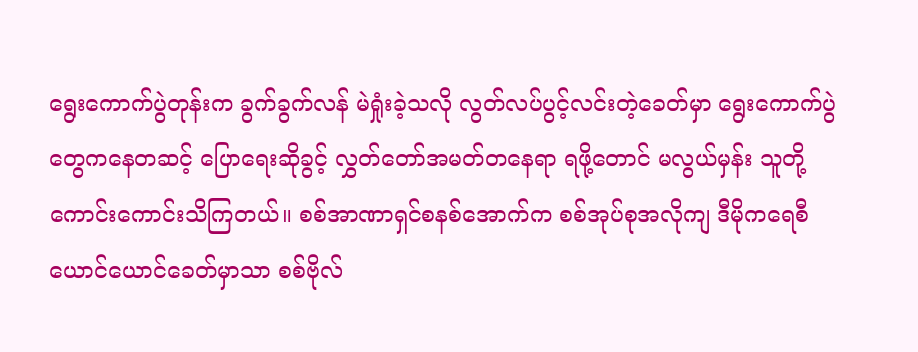ရွေးကောက်ပွဲတုန်းက ခွက်ခွက်လန် မဲရှုံးခဲ့သလို လွတ်လပ်ပွင့်လင်းတဲ့ခေတ်မှာ ရွေးကောက်ပွဲတွေကနေတဆင့် ပြောရေးဆိုခွင့် လွှတ်တော်အမတ်တနေရာ ရဖို့တောင် မလွယ်မှန်း သူတို့ ကောင်းကောင်းသိကြတယ်။ စစ်အာဏာရှင်စနစ်အောက်က စစ်အုပ်စုအလိုကျ ဒီမိုကရေစီယောင်ယောင်ခေတ်မှာသာ စစ်ဗိုလ်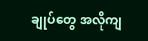ချုပ်တွေ အလိုကျ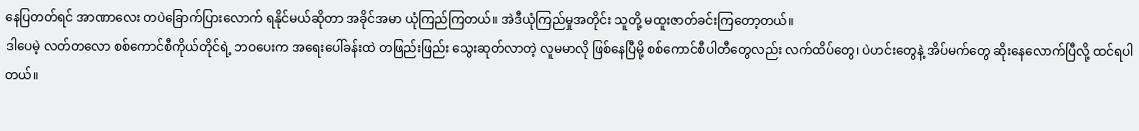နေပြတတ်ရင် အာဏာလေး တပဲခြောက်ပြားလောက် ရနိုင်မယ်ဆိုတာ အခိုင်အမာ ယုံကြည်ကြတယ်။ အဲဒီယုံကြည်မှုအတိုင်း သူတို့ မထူးဇာတ်ခင်းကြတော့တယ်။
ဒါပေမဲ့ လတ်တလော စစ်ကောင်စီကိုယ်တိုင်ရဲ့ ဘဝပေးက အရေးပေါ်ခန်းထဲ တဖြည်းဖြည်း သွေးဆုတ်လာတဲ့ လူမမာလို ဖြစ်နေပြီမို့ စစ်ကောင်စီပါတီတွေလည်း လက်ထိပ်တွေ၊ ပဲဟင်းတွေနဲ့ အိပ်မက်တွေ ဆိုးနေလောက်ပြီလို့ ထင်ရပါတယ်။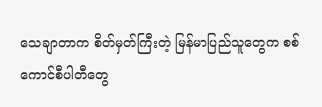သေချာတာက စိတ်မှတ်ကြီးတဲ့ မြန်မာပြည်သူတွေက စစ်ကောင်စီပါတီတွေ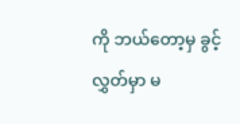ကို ဘယ်တော့မှ ခွင့်လွှတ်မှာ မ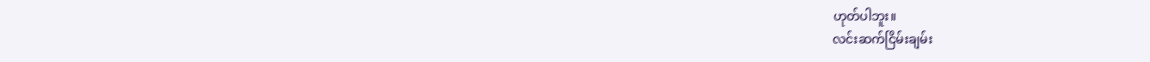ဟုတ်ပါဘူး။
လင်းဆက်ငြိမ်းချမ်း